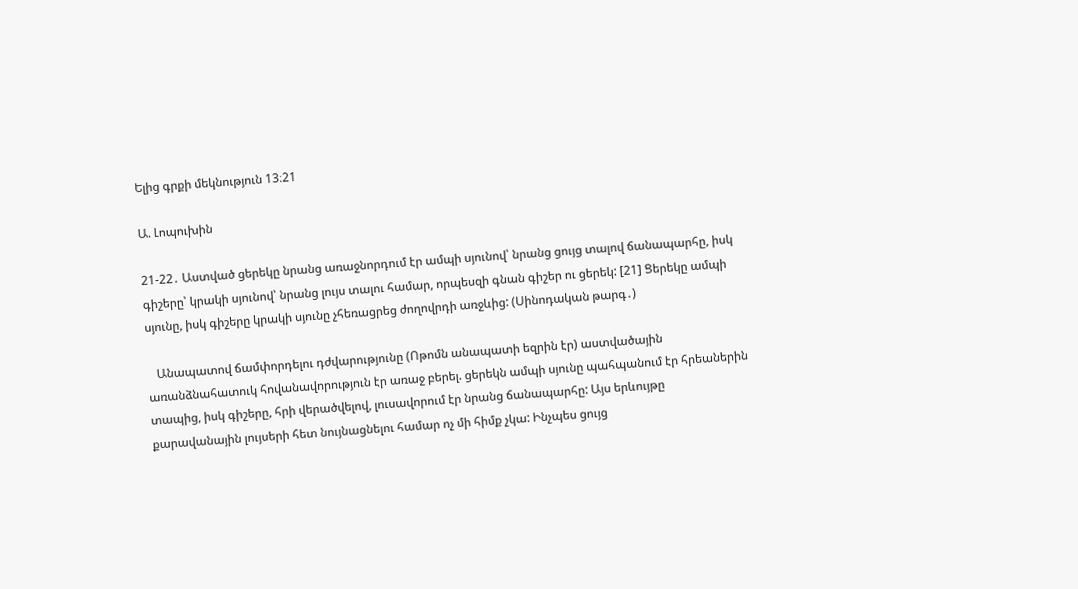Ելից գրքի մեկնություն 13։21

Ա. Լոպուխին

21-22․ Աստված ցերեկը նրանց առաջնորդում էր ամպի սյունով՝ նրանց ցույց տալով ճանապարհը, իսկ գիշերը՝ կրակի սյունով՝ նրանց լույս տալու համար, որպեսզի գնան գիշեր ու ցերեկ: [21] Ցերեկը ամպի սյունը, իսկ գիշերը կրակի սյունը չհեռացրեց ժողովրդի առջևից: (Սինոդական թարգ․)

   Անապատով ճամփորդելու դժվարությունը (Ոթոմն անապատի եզրին էր) աստվածային առանձնահատուկ հովանավորություն էր առաջ բերել. ցերեկն ամպի սյունը պահպանում էր հրեաներին տապից, իսկ գիշերը, հրի վերածվելով, լուսավորում էր նրանց ճանապարհը: Այս երևույթը քարավանային լույսերի հետ նույնացնելու համար ոչ մի հիմք չկա: Ինչպես ցույց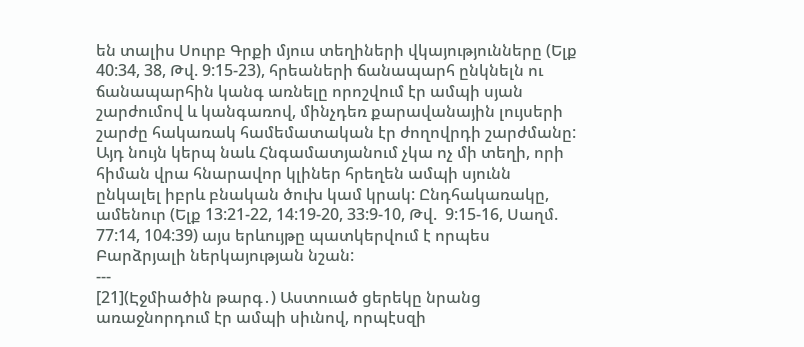են տալիս Սուրբ Գրքի մյուս տեղիների վկայությունները (Ելք 40:34, 38, Թվ. 9:15-23), հրեաների ճանապարհ ընկնելն ու ճանապարհին կանգ առնելը որոշվում էր ամպի սյան շարժումով և կանգառով, մինչդեռ քարավանային լույսերի շարժը հակառակ համեմատական էր ժողովրդի շարժմանը: Այդ նույն կերպ նաև Հնգամատյանում չկա ոչ մի տեղի, որի հիման վրա հնարավոր կլիներ հրեղեն ամպի սյունն ընկալել իբրև բնական ծուխ կամ կրակ: Ընդհակառակը, ամենուր (Ելք 13:21-22, 14:19-20, 33:9-10, Թվ.  9:15-16, Սաղմ. 77:14, 104:39) այս երևույթը պատկերվում է որպես Բարձրյալի ներկայության նշան:
---
[21](Էջմիածին թարգ․) Աստուած ցերեկը նրանց առաջնորդում էր ամպի սիւնով, որպէսզի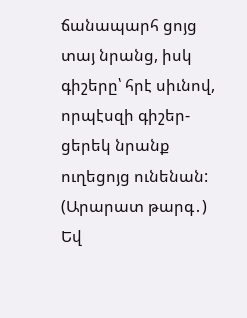ճանապարհ ցոյց տայ նրանց, իսկ գիշերը՝ հրէ սիւնով, որպէսզի գիշեր-ցերեկ նրանք ուղեցոյց ունենան:
(Արարատ թարգ․) Եվ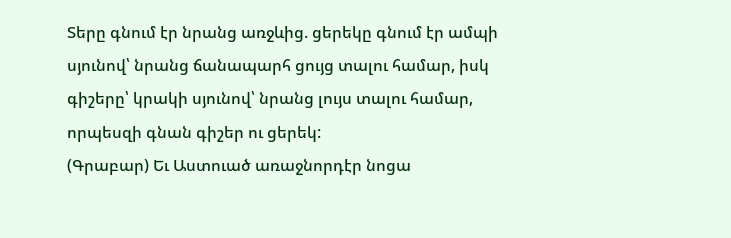Տերը գնում էր նրանց առջևից. ցերեկը գնում էր ամպի սյունով՝ նրանց ճանապարհ ցույց տալու համար, իսկ գիշերը՝ կրակի սյունով՝ նրանց լույս տալու համար, որպեսզի գնան գիշեր ու ցերեկ:
(Գրաբար) Եւ Աստուած առաջնորդէր նոցա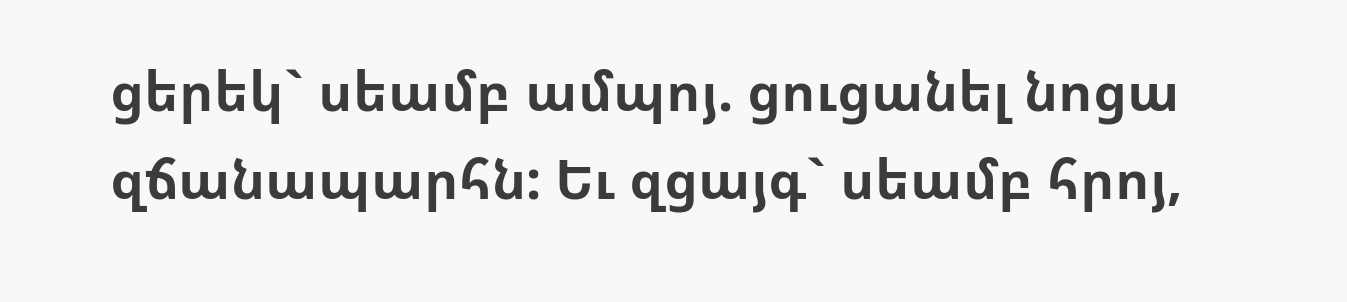ցերեկ` սեամբ ամպոյ. ցուցանել նոցա զճանապարհն: Եւ զցայգ` սեամբ հրոյ,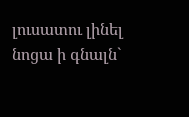լուսատու լինել նոցա ի գնալն`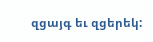զցայգ եւ զցերեկ: